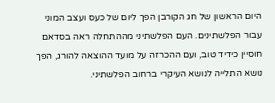היום הראשון של חג הקורבן הפך ליום של כעס ועצב המוני עבור הפלשתינים. העם הפלשתיני מההתחלה ראה בסדאם חוסיין כידיד טוב, ועם ההכרזה על מועד ההוצאה להורג, הפך נושא התלייה לנושא העיקרי ברחוב הפלשתיני.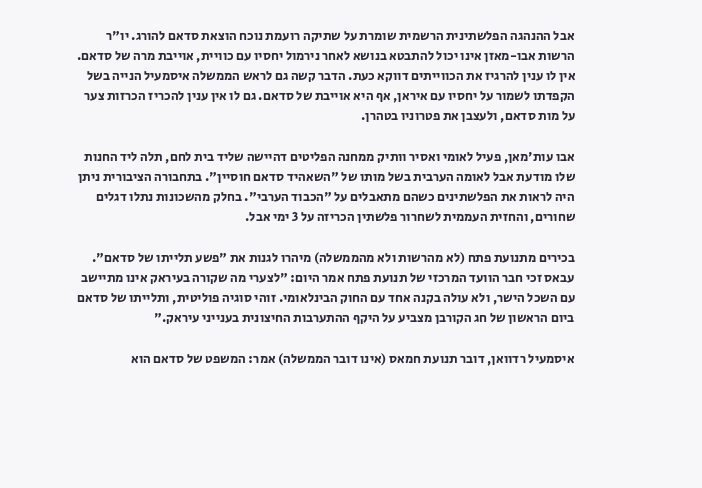אבל ההנהגה הפלשתינית הרשמית שומרת על שתיקה רועמת נוכח הוצאת סדאם להורג. יו"ר הרשות אבו-מאזן אינו יכול להתבטא בנושא לאחר נירמול יחסיו עם כוויית, אוייבת מרה של סדאם. אין לו ענין להרגיז את הכווייתים דווקא כעת. הדבר קשה גם לראש הממשלה איסמעיל הנייה בשל הקפדתו לשמור על יחסיו עם איראן, אף היא אוייבת של סדאם. גם לו אין ענין להכריז הכרזות צער על מות סדאם, ולעצבן את פטרוניו בטהרן.

אבו עות'מאן, פעיל לאומי ואסיר וותיק ממחנה הפליטים דהיישה שליד בית לחם, תלה ליד החנות שלו מודעת אבל לאומה הערבית בשל מותו של "השאהיד סדאם חוסיין". בתחבורה הציבורית ניתן היה לראות את הפלשתינים כשהם מתאבלים על "הכבוד הערבי". בחלק מהשכונות נתלו דגלים שחורים, והחזית העממית לשחרור פלשתין הכריזה על 3 ימי אבל.

בכירים מתנועת פתח (לא מהרשות ולא מהממשלה) מיהרו לגנות את "פשע תלייתו של סדאם". עבאס זכי חבר הוועד המרכזי של תנועת פתח אמר היום: "לצערי מה שקורה בעיראק אינו מתיישב עם השכל הישר, ולא עולה בקנה אחד עם החוק הבינלאומי. זוהי סוגיה פוליטית, ותלייתו של סדאם ביום הראשון של חג הקורבן מצביע על היקף ההתערבות החיצונית בענייני עיראק."

איסמעיל רדוואן, דובר תנועת חמאס (אינו דובר הממשלה) אמר: המשפט של סדאם הוא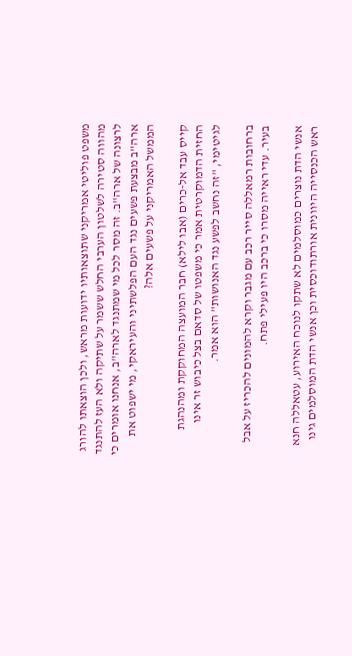משפט פוליטי אמריקני שתוצאותיו ידועות מראש, ולכן הוצאתו להורג מהווה סטירה לשלטון הערבי החלש ששמר על שתיקה ולא העז להתנגד לרצונה של ארה"ב. זה מסר לכל מי שמתנגד לארה"ב, אנחנו אומרים כי ארה"ב מבצעת פשעים נגד העם הפלשתיני והעיראקי, מי ישפוט את הממשל האמריקני על פשעים אלה?

קייס עבד אל-כרים (אבו לילא) חבר המועצה המחוקקת ומהנהגת החזית הדמוקרטית אמר כי משפטו של סדאם בצל כיבוש זר אינו לגיטימי, "זה נחשב לפשע נגד האנושות" הוא אמר.

ברחובות רמאללה סייר רכב עם מגבר וקרא להמונים להכריז על אבל בעיר. עדי ראייה מסרו כי ברכב היו פעילי פתח.

אנשי הדת נוצרים כמוסלמים לא שתקו לנוכח האירוע, עטאללה חנא ראש הכנסייה היוונית אורתודוכסית וכן אנשי הדת המוסלמים גינו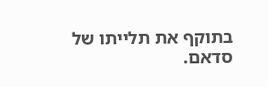בתוקף את תלייתו של סדאם.